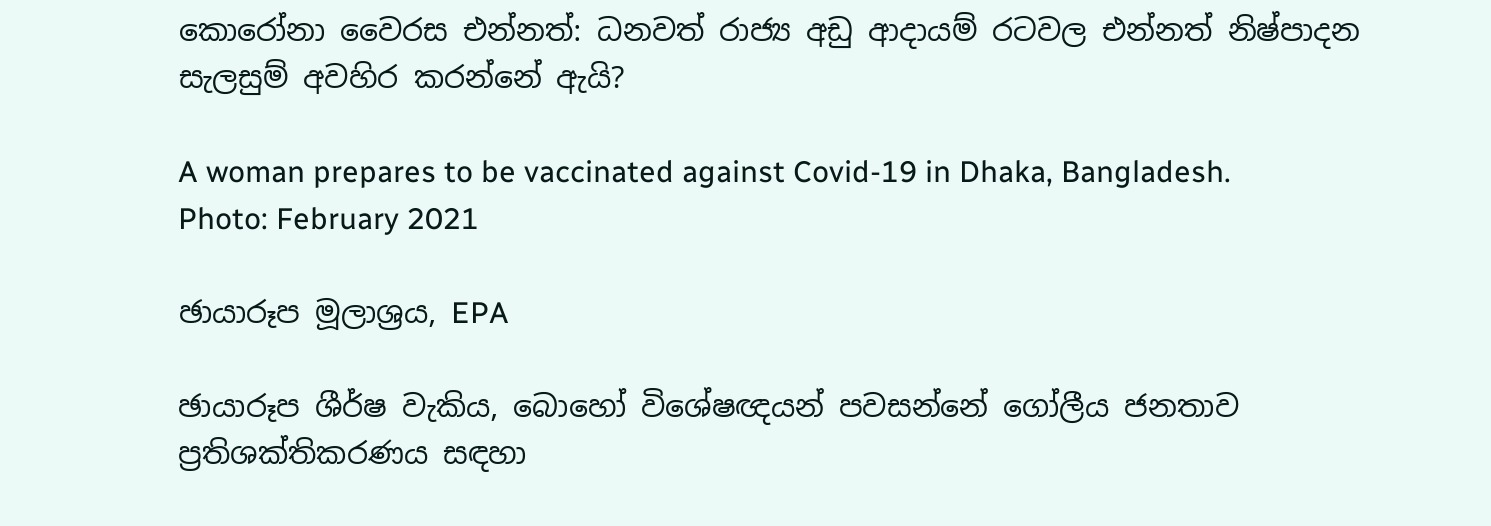කොරෝනා වෛරස එන්නත්: ධනවත් රාජ්‍ය අඩු ආදායම් රටවල එන්නත් නිෂ්පාදන සැලසුම් අවහිර කරන්නේ ඇයි?

A woman prepares to be vaccinated against Covid-19 in Dhaka, Bangladesh. Photo: February 2021

ඡායාරූප මූලාශ්‍රය, EPA

ඡායාරූප ශීර්ෂ වැකිය, බොහෝ විශේෂඥයන් පවසන්නේ ගෝලීය ජනතාව ප්‍රතිශක්තිකරණය සඳහා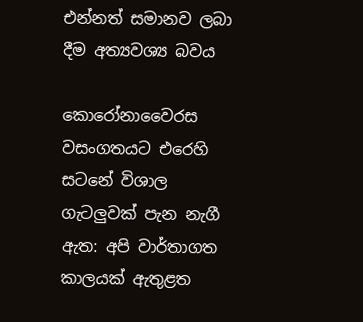එන්නත් සමානව ලබා දීම අත්‍යවශ්‍ය බවය

කොරෝනාවෛරස වසංගතයට එරෙහි සටනේ විශාල ගැටලුවක් පැන නැගී ඇත: අපි වාර්තාගත කාලයක් ඇතුළත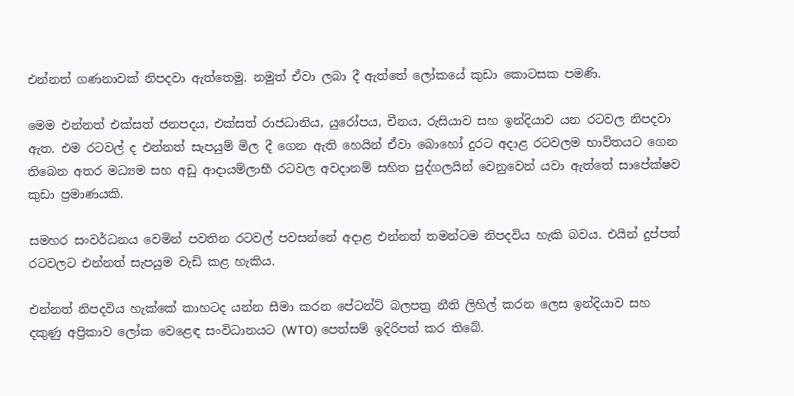එන්නත් ගණනාවක් නිපදවා ඇත්තෙමු. නමුත් ඒවා ලබා දී ඇත්තේ ලෝකයේ කුඩා කොටසක පමණි.

මෙම එන්නත් එක්සත් ජනපදය, එක්සත් රාජධානිය, යුරෝපය, චීනය, රුසියාව සහ ඉන්දියාව යන රටවල නිපදවා ඇත. එම රටවල් ද එන්නත් සැපයුම් මිල දී ගෙන ඇති හෙයින් ඒවා බොහෝ දුරට අදාළ රටවලම භාවිතයට ගෙන තිබෙන අතර මධ්‍යම සහ අඩු ආදායම්ලාභී රටවල අවදානම් සහිත පුද්ගලයින් වෙනුවෙන් යවා ඇත්තේ සාපේක්ෂව කුඩා ප්‍රමාණයකි.

සමහර සංවර්ධනය වෙමින් පවතින රටවල් පවසන්නේ අදාළ එන්නත් තමන්ටම නිපදවිය හැකි බවය. එයින් දුප්පත් රටවලට එන්නත් සැපයුම වැඩි කළ හැකිය.

එන්නත් නිපදවිය හැක්කේ කාහටද යන්න සීමා කරන පේටන්ට් බලපත්‍ර නීති ලිහිල් කරන ලෙස ඉන්දියාව සහ දකුණු අප්‍රිකාව ලෝක වෙළෙඳ සංවිධානයට (WTO) පෙත්සම් ඉදිරිපත් කර තිබේ.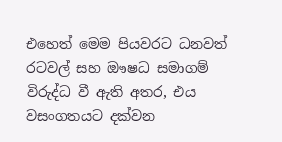එහෙත් මෙම පියවරට ධනවත් රටවල් සහ ඖෂධ සමාගම් විරුද්ධ වී ඇති අතර, එය වසංගතයට දක්වන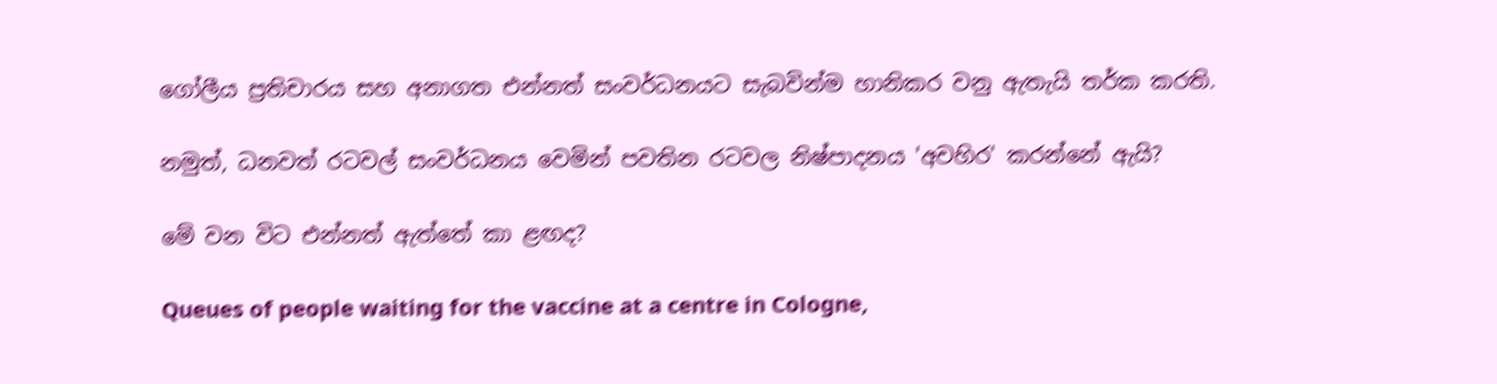ගෝලීය ප්‍රතිචාරය සහ අනාගත එන්නත් සංවර්ධනයට සැබවින්ම හානිකර වනු ඇතැයි තර්ක කරති.

නමුත්, ධනවත් රටවල් සංවර්ධනය වෙමින් පවතින රටවල නිෂ්පාදනය 'අවහිර' කරන්නේ ඇයි?

මේ වන විට එන්නත් ඇත්තේ කා ළඟද?

Queues of people waiting for the vaccine at a centre in Cologne,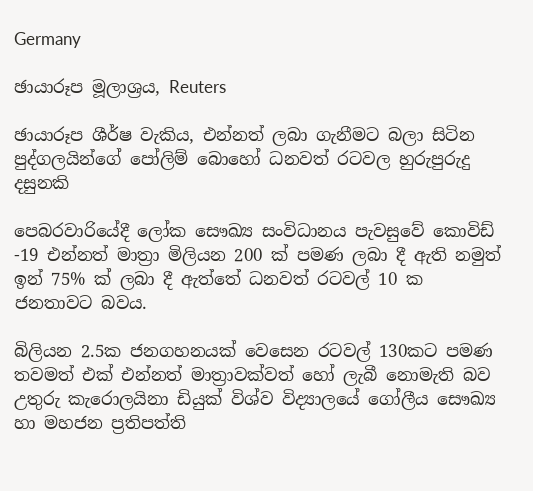Germany

ඡායාරූප මූලාශ්‍රය, Reuters

ඡායාරූප ශීර්ෂ වැකිය, එන්නත් ලබා ගැනීමට බලා සිටින පුද්ගලයින්ගේ පෝලිම් බොහෝ ධනවත් රටවල හුරුපුරුදු දසුනකි

පෙබරවාරියේදී ලෝක සෞඛ්‍ය සංවිධානය පැවසුවේ කොවිඩ් -19 එන්නත් මාත්‍රා මිලියන 200 ක් පමණ ලබා දී ඇති නමුත් ඉන් 75% ක් ලබා දී ඇත්තේ ධනවත් රටවල් 10 ක ජනතාවට බවය.

බිලියන 2.5ක ජනගහනයක් වෙසෙන රටවල් 130කට පමණ තවමත් එක් එන්නත් මාත්‍රාවක්වත් හෝ ලැබී නොමැති බව උතුරු කැරොලයිනා ඩියුක් විශ්ව විද්‍යාලයේ ගෝලීය සෞඛ්‍ය හා මහජන ප්‍රතිපත්ති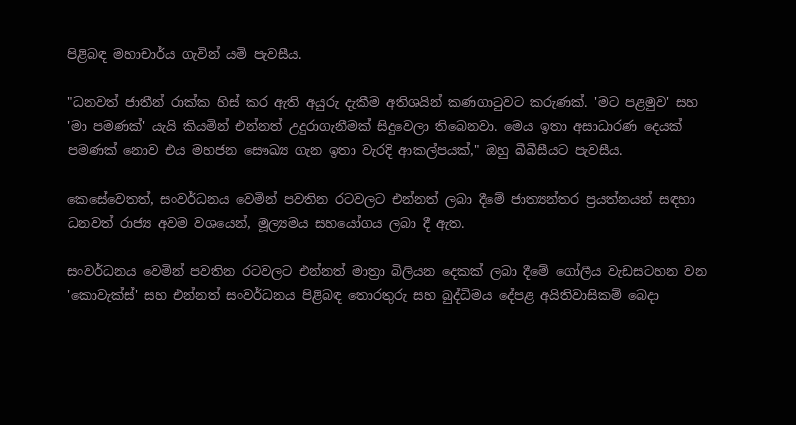පිළිබඳ මහාචාර්ය ගැවින් යමි පැවසීය.

"ධනවත් ජාතීන් රාක්ක හිස් කර ඇති අයුරු දැකීම අතිශයින් කණගාටුවට කරුණක්. 'මට පළමුව' සහ 'මා පමණක්' යැයි කියමින් එන්නත් උදුරාගැනීමක් සිදුවෙලා තිබෙනවා. මෙය ඉතා අසාධාරණ දෙයක් පමණක් නොව එය මහජන සෞඛ්‍ය ගැන ඉතා වැරදි ආකල්පයක්," ඔහු බීබීසීයට පැවසීය.

කෙසේවෙතත්, සංවර්ධනය වෙමින් පවතින රටවලට එන්නත් ලබා දීමේ ජාත්‍යන්තර ප්‍රයත්නයන් සඳහා ධනවත් රාජ්‍ය අවම වශයෙන්, මූල්‍යමය සහයෝගය ලබා දී ඇත.

සංවර්ධනය වෙමින් පවතින රටවලට එන්නත් මාත්‍රා බිලියන දෙකක් ලබා දීමේ ගෝලීය වැඩසටහන වන 'කොවැක්ස්' සහ එන්නත් සංවර්ධනය පිළිබඳ තොරතුරු සහ බුද්ධිමය දේපළ අයිතිවාසිකම් බෙදා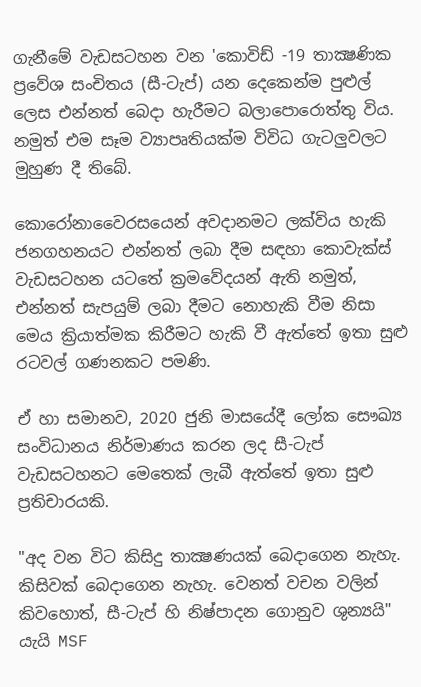ගැනීමේ වැඩසටහන වන 'කොවිඩ් -19 තාක්‍ෂණික ප්‍රවේශ සංචිතය (සී-ටැප්) යන දෙකෙන්ම පුළුල් ලෙස එන්නත් බෙදා හැරීමට බලාපොරොත්තු විය. නමුත් එම සෑම ව්‍යාපෘතියක්ම විවිධ ගැටලුවලට මුහුණ දී තිබේ.

කොරෝනාවෛරසයෙන් අවදානමට ලක්විය හැකි ජනගහනයට එන්නත් ලබා දීම සඳහා කොවැක්ස් වැඩසටහන යටතේ ක්‍රමවේදයන් ඇති නමුත්, එන්නත් සැපයුම් ලබා දීමට නොහැකි වීම නිසා මෙය ක්‍රියාත්මක කිරීමට හැකි වී ඇත්තේ ඉතා සුළු රටවල් ගණනකට පමණි.

ඒ හා සමානව, 2020 ජුනි මාසයේදී ලෝක සෞඛ්‍ය සංවිධානය නිර්මාණය කරන ලද සී-ටැප් වැඩසටහනට මෙතෙක් ලැබී ඇත්තේ ඉතා සුළු ප්‍රතිචාරයකි.

"අද වන විට කිසිදු තාක්‍ෂණයක් බෙදාගෙන නැහැ. කිසිවක් බෙදාගෙන නැහැ. වෙනත් වචන වලින් කිවහොත්, සී-ටැප් හි නිෂ්පාදන ගොනුව ශුන්‍යයි" යැයි MSF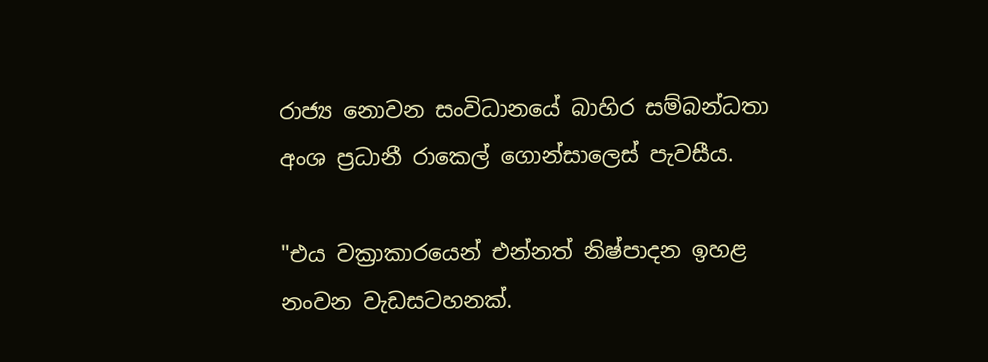රාජ්‍ය නොවන සංවිධානයේ බාහිර සම්බන්ධතා අංශ ප්‍රධානී රාකෙල් ගොන්සාලෙස් පැවසීය.

"එය වක්‍රාකාරයෙන් එන්නත් නිෂ්පාදන ඉහළ නංවන වැඩසටහනක්.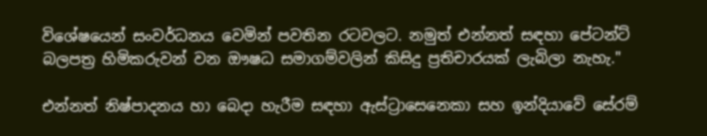විශේෂයෙන් සංවර්ධනය වෙමින් පවතින රටවලට. නමුත් එන්නත් සඳහා පේටන්ට් බලපත්‍ර හිමිකරුවන් වන ඖෂධ සමාගම්වලින් කිසිදු ප්‍රතිචාරයක් ලැබිලා නැහැ."

එන්නත් නිෂ්පාදනය හා බෙදා හැරීම සඳහා ඇස්ට්‍රාසෙනෙකා සහ ඉන්දියාවේ සේරම්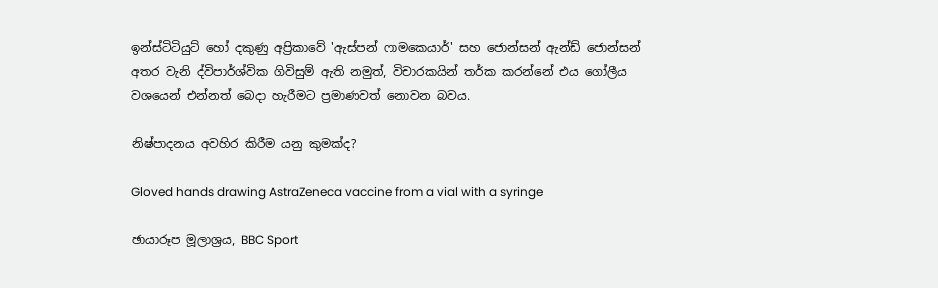ඉන්ස්ටිටියුට් හෝ දකුණු අප්‍රිකාවේ 'ඇස්පන් ෆාමකෙයාර්' සහ ජොන්සන් ඇන්ඩ් ජොන්සන් අතර වැනි ද්විපාර්ශ්වික ගිවිසුම් ඇති නමුත්, විචාරකයින් තර්ක කරන්නේ එය ගෝලීය වශයෙන් එන්නත් බෙදා හැරීමට ප්‍රමාණවත් නොවන බවය.

නිෂ්පාදනය අවහිර කිරීම යනු කුමක්ද?

Gloved hands drawing AstraZeneca vaccine from a vial with a syringe

ඡායාරූප මූලාශ්‍රය, BBC Sport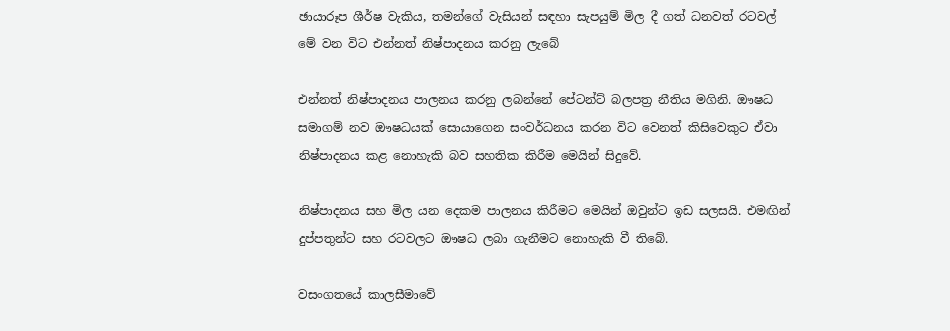ඡායාරූප ශීර්ෂ වැකිය, තමන්ගේ වැසියන් සඳහා සැපයුම් මිල දී ගත් ධනවත් රටවල් මේ වන විට එන්නත් නිෂ්පාදනය කරනු ලැබේ

එන්නත් නිෂ්පාදනය පාලනය කරනු ලබන්නේ පේටන්ට් බලපත්‍ර නීතිය මගිනි. ඖෂධ සමාගම් නව ඖෂධයක් සොයාගෙන සංවර්ධනය කරන විට වෙනත් කිසිවෙකුට ඒවා නිෂ්පාදනය කළ නොහැකි බව සහතික කිරීම මෙයින් සිදුවේ.

නිෂ්පාදනය සහ මිල යන දෙකම පාලනය කිරීමට මෙයින් ඔවුන්ට ඉඩ සලසයි. එමඟින් දුප්පතුන්ට සහ රටවලට ඖෂධ ලබා ගැනීමට නොහැකි වී තිබේ.

වසංගතයේ කාලසීමාවේ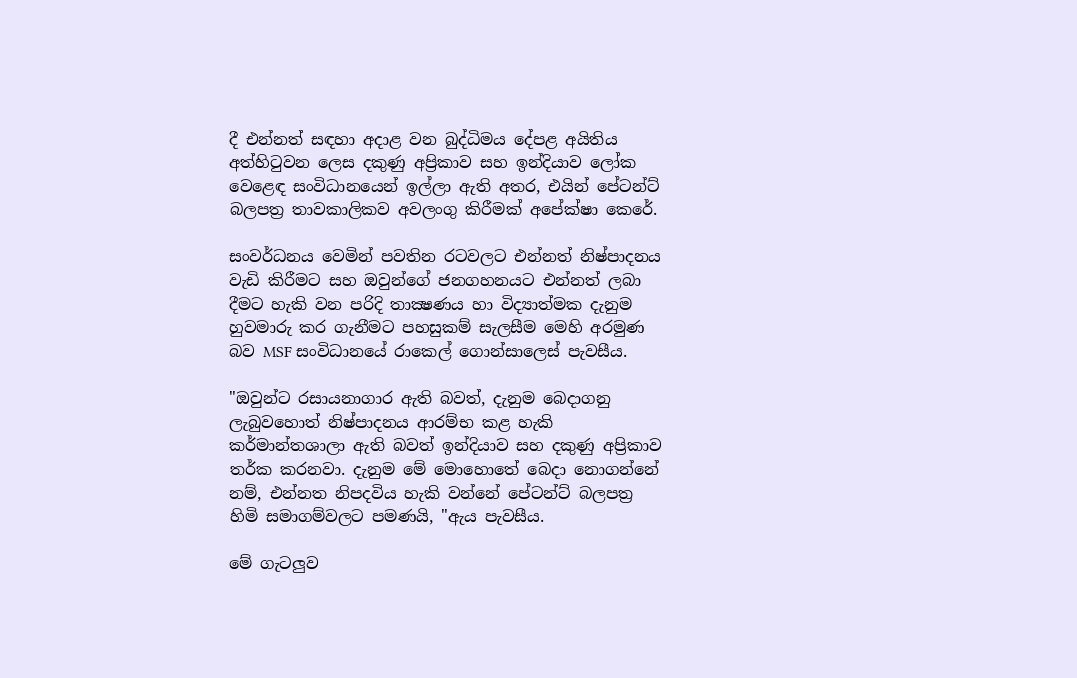දී එන්නත් සඳහා අදාළ වන බුද්ධිමය දේපළ අයිතිය අත්හිටුවන ලෙස දකුණු අප්‍රිකාව සහ ඉන්දියාව ලෝක වෙළෙඳ සංවිධානයෙන් ඉල්ලා ඇති අතර, එයින් පේටන්ට් බලපත්‍ර තාවකාලිකව අවලංගු කිරීමක් අපේක්ෂා කෙරේ.

සංවර්ධනය වෙමින් පවතින රටවලට එන්නත් නිෂ්පාදනය වැඩි කිරීමට සහ ඔවුන්ගේ ජනගහනයට එන්නත් ලබා දීමට හැකි වන පරිදි තාක්‍ෂණය හා විද්‍යාත්මක දැනුම හුවමාරු කර ගැනීමට පහසුකම් සැලසීම මෙහි අරමුණ බව MSF සංවිධානයේ රාකෙල් ගොන්සාලෙස් පැවසීය.

"ඔවුන්ට රසායනාගාර ඇති බවත්, දැනුම බෙදාගනු ලැබුවහොත් නිෂ්පාදනය ආරම්භ කළ හැකි කර්මාන්තශාලා ඇති බවත් ඉන්දියාව සහ දකුණු අප්‍රිකාව තර්ක කරනවා. දැනුම මේ මොහොතේ බෙදා නොගන්නේ නම්, එන්නත නිපදවිය හැකි වන්නේ පේටන්ට් බලපත්‍ර හිමි සමාගම්වලට පමණයි, "ඇය පැවසීය.

මේ ගැටලුව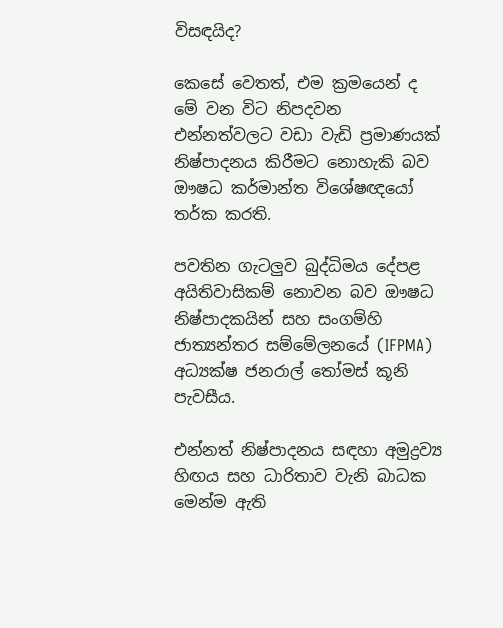විසඳයිද?

කෙසේ වෙතත්, එම ක්‍රමයෙන් ද මේ වන විට නිපදවන එන්නත්වලට වඩා වැඩි ප්‍රමාණයක් නිෂ්පාදනය කිරීමට නොහැකි බව ඖෂධ කර්මාන්ත විශේෂඥයෝ තර්ක කරති.

පවතින ගැටලුව බුද්ධිමය දේපළ අයිතිවාසිකම් නොවන බව ඖෂධ නිෂ්පාදකයින් සහ සංගම්හි ජාත්‍යන්තර සම්මේලනයේ (IFPMA) අධ්‍යක්ෂ ජනරාල් තෝමස් කූනි පැවසීය.

එන්නත් නිෂ්පාදනය සඳහා අමුද්‍රව්‍ය හිඟය සහ ධාරිතාව වැනි බාධක මෙන්ම ඇති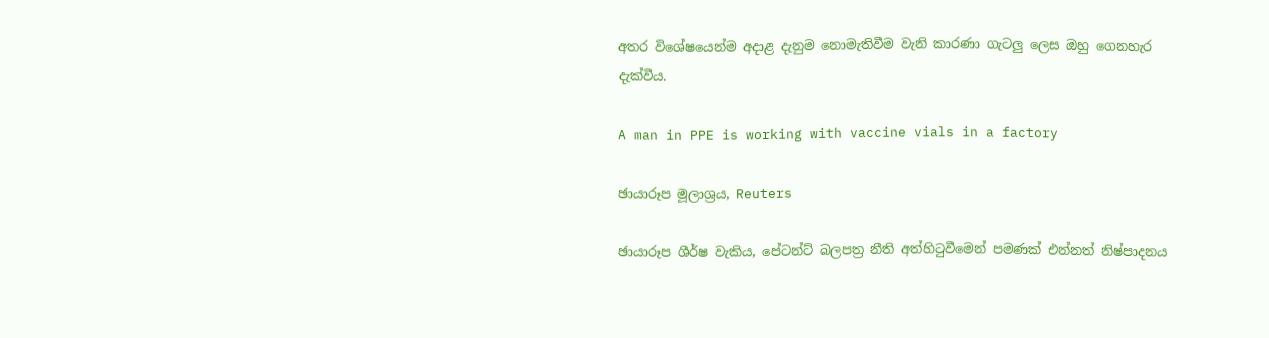අතර විශේෂයෙන්ම අදාළ දැනුම නොමැතිවීම වැනි කාරණා ගැටලු ලෙස ඔහු ගෙනහැර දැක්වීය.

A man in PPE is working with vaccine vials in a factory

ඡායාරූප මූලාශ්‍රය, Reuters

ඡායාරූප ශීර්ෂ වැකිය, පේටන්ට් බලපත්‍ර නීති අත්හිටුවීමෙන් පමණක් එන්නත් නිෂ්පාදනය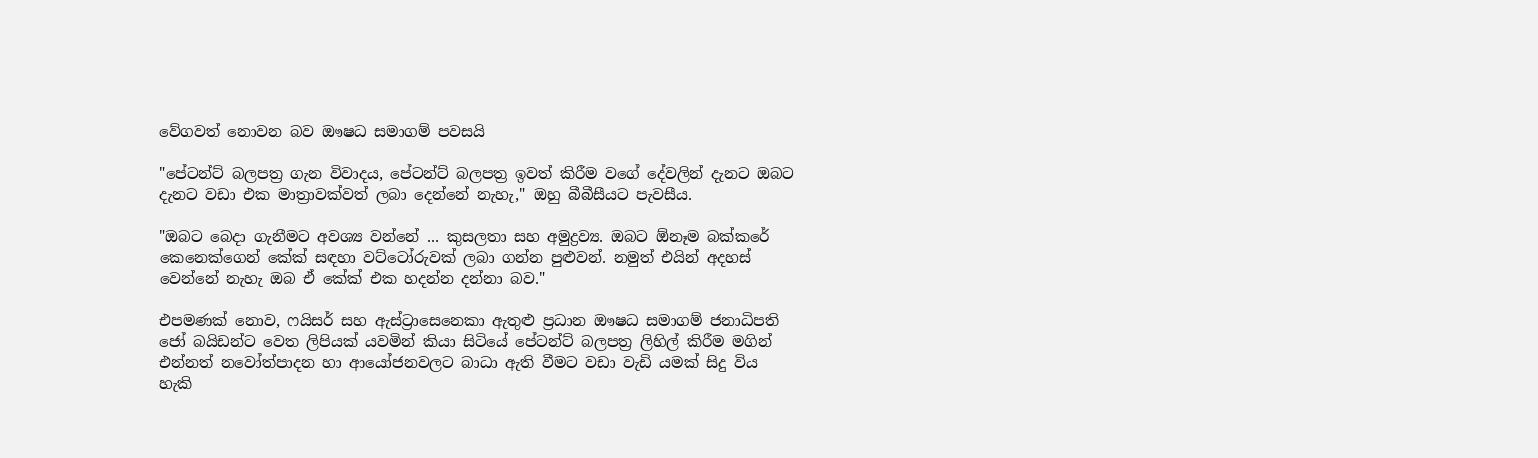වේගවත් නොවන බව ඖෂධ සමාගම් පවසයි

"පේටන්ට් බලපත්‍ර ගැන විවාදය, පේටන්ට් බලපත්‍ර ඉවත් කිරීම වගේ දේවලින් දැනට ඔබට දැනට වඩා එක මාත්‍රාවක්වත් ලබා දෙන්නේ නැහැ," ඔහු බීබීසීයට පැවසීය.

"ඔබට බෙදා ගැනීමට අවශ්‍ය වන්නේ ... කුසලතා සහ අමුද්‍රව්‍ය. ඔබට ඕනෑම බක්කරේ කෙනෙක්ගෙන් කේක් සඳහා වට්ටෝරුවක් ලබා ගන්න පුළුවන්. නමුත් එයින් අදහස් වෙන්නේ නැහැ ඔබ ඒ කේක් එක හදන්න දන්නා බව."

එපමණක් නොව, ෆයිසර් සහ ඇස්ට්‍රාසෙනෙකා ඇතුළු ප්‍රධාන ඖෂධ සමාගම් ජනාධිපති ජෝ බයිඩන්ට වෙත ලිපියක් යවමින් කියා සිටියේ පේටන්ට් බලපත්‍ර ලිහිල් කිරීම මගින් එන්නත් නවෝත්පාදන හා ආයෝජනවලට බාධා ඇති වීමට වඩා වැඩි යමක් සිදු විය හැකි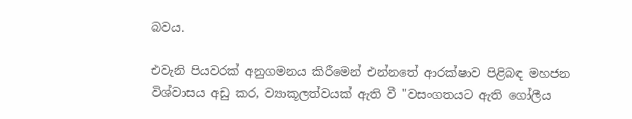බවය.

එවැනි පියවරක් අනුගමනය කිරීමෙන් එන්නතේ ආරක්ෂාව පිළිබඳ මහජන විශ්වාසය අඩු කර, ව්‍යාකූලත්වයක් ඇති වී "වසංගතයට ඇති ගෝලීය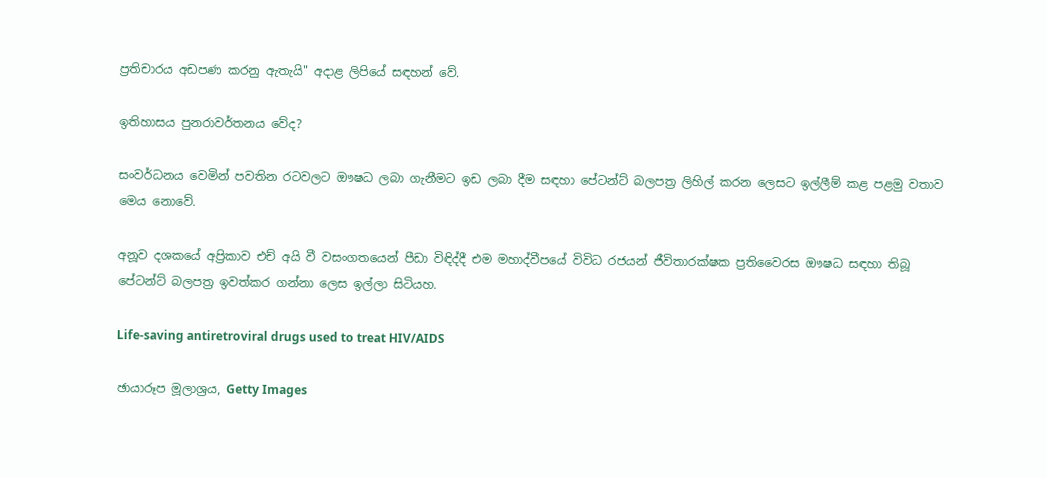ප්‍රතිචාරය අඩපණ කරනු ඇතැයි" අදාළ ලිපියේ සඳහන් වේ.

ඉතිහාසය පුනරාවර්තනය වේද?

සංවර්ධනය වෙමින් පවතින රටවලට ඖෂධ ලබා ගැනීමට ඉඩ ලබා දීම සඳහා පේටන්ට් බලපත්‍ර ලිහිල් කරන ලෙසට ඉල්ලීම් කළ පළමු වතාව මෙය නොවේ.

අනූව දශකයේ අප්‍රිකාව එච් අයි වී වසංගතයෙන් පීඩා විඳිද්දී එම මහාද්වීපයේ විවිධ රජයන් ජීවිතාරක්ෂක ප්‍රතිවෛරස ඖෂධ සඳහා තිබූ පේටන්ට් බලපත්‍ර ඉවත්කර ගන්නා ලෙස ඉල්ලා සිටියහ.

Life-saving antiretroviral drugs used to treat HIV/AIDS

ඡායාරූප මූලාශ්‍රය, Getty Images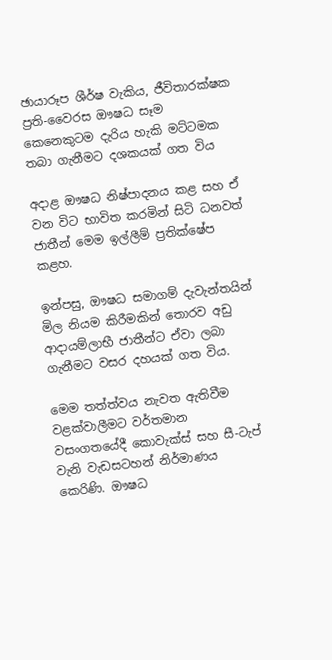ඡායාරූප ශීර්ෂ වැකිය, ජීවිතාරක්ෂක ප්‍රති-වෛරස ඖෂධ සෑම කෙනෙකුටම දැරිය හැකි මට්ටමක තබා ගැනීමට දශකයක් ගත විය

අදාළ ඖෂධ නිෂ්පාදනය කළ සහ ඒ වන විට භාවිත කරමින් සිටි ධනවත් ජාතීන් මෙම ඉල්ලීම් ප්‍රතික්ෂේප කළහ.

ඉන්පසු, ඖෂධ සමාගම් දැවැන්තයින් මිල නියම කිරීමකින් තොරව අඩු ආදායම්ලාභී ජාතීන්ට ඒවා ලබා ගැනීමට වසර දහයක් ගත විය.

මෙම තත්ත්වය නැවත ඇතිවීම වළක්වාලීමට වර්තමාන වසංගතයේදී කොවැක්ස් සහ සී-ටැප් වැනි වැඩසටහන් නිර්මාණය කෙරිණි. ඖෂධ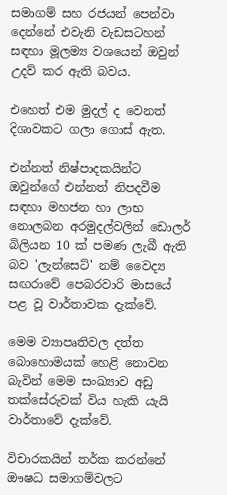සමාගම් සහ රජයන් පෙන්වා දෙන්නේ එවැනි වැඩසටහන් සඳහා මූලම්‍ය වශයෙන් ඔවුන් උදව් කර ඇති බවය.

එහෙත් එම මුදල් ද වෙනත් දිශාවකට ගලා ගොස් ඇත.

එන්නත් නිෂ්පාදකයින්ට ඔවුන්ගේ එන්නත් නිපදවීම සඳහා මහජන හා ලාභ නොලබන අරමුදල්වලින් ඩොලර් බිලියන 10 ක් පමණ ලැබී ඇති බව 'ලැන්සෙට්' නම් වෛද්‍ය සඟරාවේ පෙබරවාරි මාසයේ පළ වූ වාර්තාවක දැක්වේ.

මෙම ව්‍යාපෘතිවල දත්ත බොහොමයක් හෙළි නොවන බැවින් මෙම සංඛ්‍යාව අඩු තක්සේරුවක් විය හැකි යැයි වාර්තාවේ දැක්වේ.

විචාරකයින් තර්ක කරන්නේ ඖෂධ සමාගම්වලට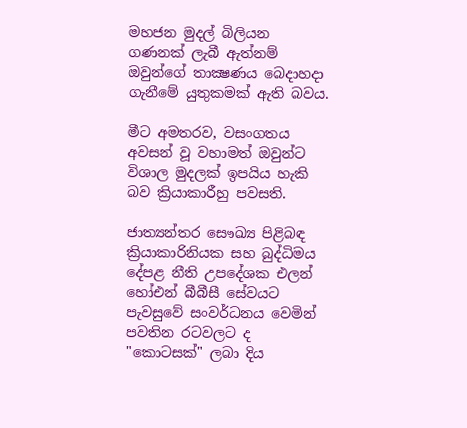මහජන මුදල් බිලියන ගණනක් ලැබී ඇත්නම් ඔවුන්ගේ තාක්‍ෂණය බෙදාහදා ගැනීමේ යුතුකමක් ඇති බවය.

මීට අමතරව, වසංගතය අවසන් වූ වහාමත් ඔවුන්ට විශාල මුදලක් ඉපයිය හැකි බව ක්‍රියාකාරීහු පවසති.

ජාත්‍යන්තර සෞඛ්‍ය පිළිබඳ ක්‍රියාකාරිනියක සහ බුද්ධිමය දේපළ නීති උපදේශක එලන් හෝඑන් බීබීසී සේවයට පැවසුවේ සංවර්ධනය වෙමින් පවතින රටවලට ද "කොටසක්" ලබා දිය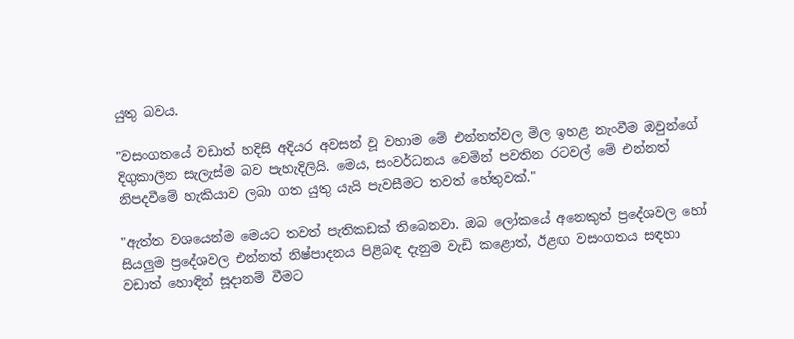යුතු බවය.

"වසංගතයේ වඩාත් හදිසි අදියර අවසන් වූ වහාම මේ එන්නත්වල මිල ඉහළ නැංවීම ඔවුන්ගේ දිගුකාලීන සැලැස්ම බව පැහැදිලියි. මෙය, සංවර්ධනය වෙමින් පවතින රටවල් මේ එන්නත් නිපදවීමේ හැකියාව ලබා ගත යුතු යැයි පැවසීමට තවත් හේතුවක්."

"ඇත්ත වශයෙන්ම මෙයට තවත් පැතිකඩක් තිබෙනවා. ඔබ ලෝකයේ අනෙකුත් ප්‍රදේශවල හෝ සියලුම ප්‍රදේශවල එන්නත් නිෂ්පාදනය පිළිබඳ දැනුම වැඩි කළොත්, ඊළඟ වසංගතය සඳහා වඩාත් හොඳින් සූදානම් වීමට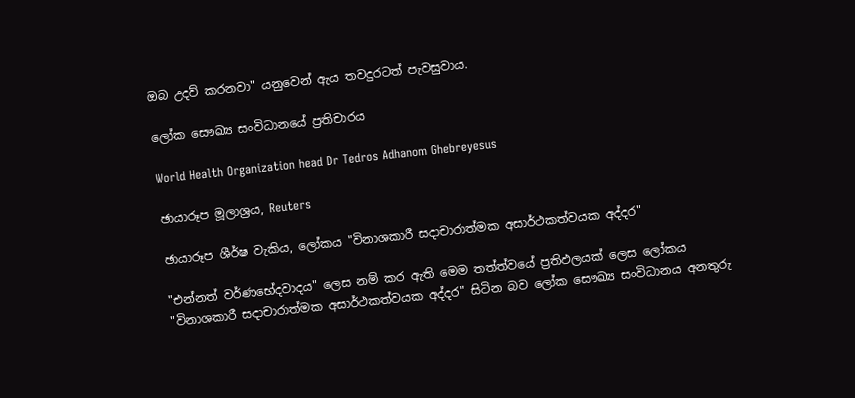ඔබ උදව් කරනවා" යනුවෙන් ඇය තවදුරටත් පැවසුවාය.

ලෝක සෞඛ්‍ය සංවිධානයේ ප්‍රතිචාරය

World Health Organization head Dr Tedros Adhanom Ghebreyesus

ඡායාරූප මූලාශ්‍රය, Reuters

ඡායාරූප ශීර්ෂ වැකිය, ලෝකය "විනාශකාරී සදාචාරාත්මක අසාර්ථකත්වයක අද්දර"

"එන්නත් වර්ණභේදවාදය" ලෙස නම් කර ඇති මෙම තත්ත්වයේ ප්‍රතිඵලයක් ලෙස ලෝකය "විනාශකාරී සදාචාරාත්මක අසාර්ථකත්වයක අද්දර" සිටින බව ලෝක සෞඛ්‍ය සංවිධානය අනතුරු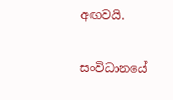අඟවයි.

සංවිධානයේ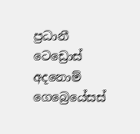ප්‍රධානී ටෙඩ්‍රොස් අදනොම් ගෙබ්‍රෙයේසස්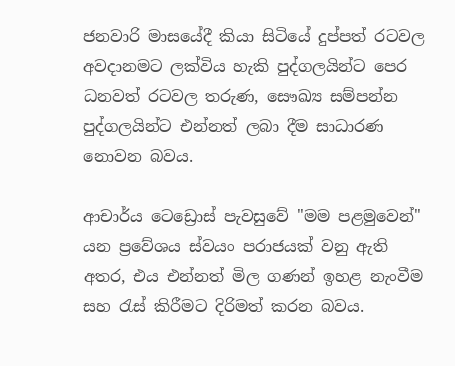ජනවාරි මාසයේදී කියා සිටියේ දුප්පත් රටවල අවදානමට ලක්විය හැකි පුද්ගලයින්ට පෙර ධනවත් රටවල තරුණ, සෞඛ්‍ය සම්පන්න පුද්ගලයින්ට එන්නත් ලබා දීම සාධාරණ නොවන බවය.

ආචාර්ය ටෙඩ්‍රොස් පැවසුවේ "මම පළමුවෙන්" යන ප්‍රවේශය ස්වයං පරාජයක් වනු ඇති අතර, එය එන්නත් මිල ගණන් ඉහළ නැංවීම සහ රැස් කිරීමට දිරිමත් කරන බවය.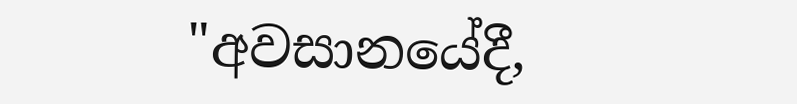"අවසානයේදී,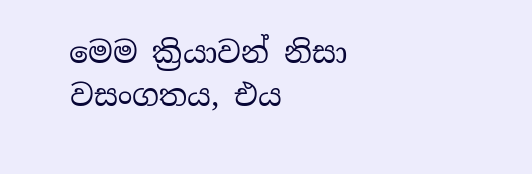මෙම ක්‍රියාවන් නිසා වසංගතය, එය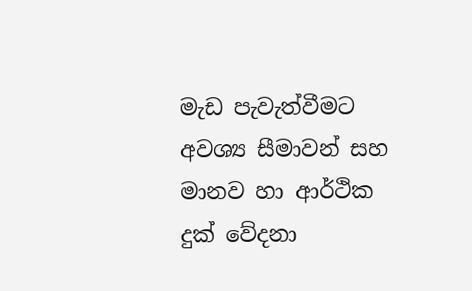මැඩ පැවැත්වීමට අවශ්‍ය සීමාවන් සහ මානව හා ආර්ථික දුක් වේදනා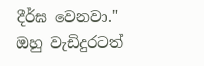දීර්ඝ වෙනවා." ඔහු වැඩිදුරටත්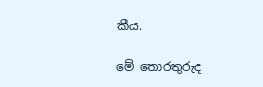කීය.

මේ තොරතුරුද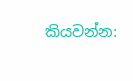කියවන්න: